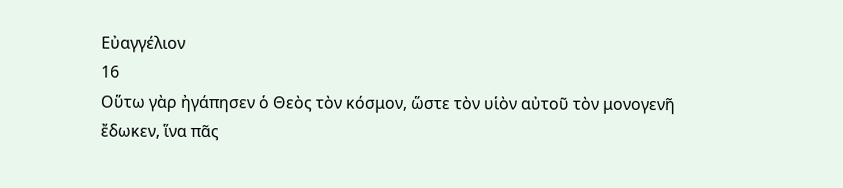Εὐαγγέλιον
16
Οὕτω γὰρ ἠγάπησεν ὁ Θεὸς τὸν κόσμον, ὥστε τὸν υἱὸν αὐτοῦ τὸν μονογενῆ
ἔδωκεν, ἵνα πᾶς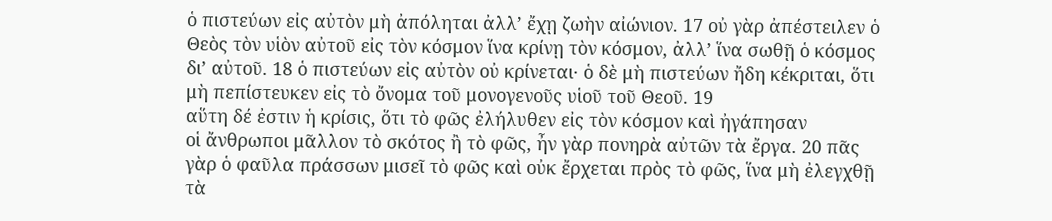ὁ πιστεύων εἰς αὐτὸν μὴ ἀπόληται ἀλλ’ ἔχῃ ζωὴν αἰώνιον. 17 οὐ γὰρ ἀπέστειλεν ὁ Θεὸς τὸν υἱὸν αὐτοῦ εἰς τὸν κόσμον ἵνα κρίνῃ τὸν κόσμον, ἀλλ’ ἵνα σωθῇ ὁ κόσμος δι’ αὐτοῦ. 18 ὁ πιστεύων εἰς αὐτὸν οὐ κρίνεται· ὁ δὲ μὴ πιστεύων ἤδη κέκριται, ὅτι μὴ πεπίστευκεν εἰς τὸ ὄνομα τοῦ μονογενοῦς υἱοῦ τοῦ Θεοῦ. 19
αὕτη δέ ἐστιν ἡ κρίσις, ὅτι τὸ φῶς ἐλήλυθεν εἰς τὸν κόσμον καὶ ἠγάπησαν
οἱ ἄνθρωποι μᾶλλον τὸ σκότος ἢ τὸ φῶς, ἦν γὰρ πονηρὰ αὐτῶν τὰ ἔργα. 20 πᾶς γὰρ ὁ φαῦλα πράσσων μισεῖ τὸ φῶς καὶ οὐκ ἔρχεται πρὸς τὸ φῶς, ἵνα μὴ ἐλεγχθῇ τὰ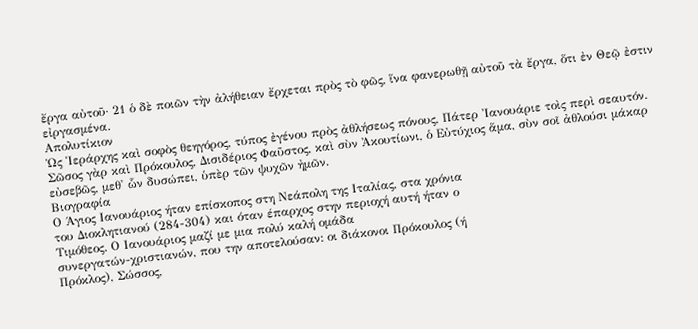ἔργα αὐτοῦ· 21 ὁ δὲ ποιῶν τὴν ἀλήθειαν ἔρχεται πρὸς τὸ φῶς, ἵνα φανερωθῇ αὐτοῦ τὰ ἔργα, ὅτι ἐν Θεῷ ἐστιν εἰργασμένα.
Απολυτίκιον
Ὡς Ἱεράρχης καὶ σοφὸς θεηγόρος, τύπος ἐγένου πρὸς ἀθλήσεως πόνους, Πάτερ Ἰανουάριε τοὶς περὶ σεαυτόν. Σῶσος γὰρ καὶ Πρόκουλος, Δισιδέριος Φαῦστος, καὶ σὺν Ἀκουτίωνι, ὁ Εὐτύχιος ἅμα, σὺν σοῖ ἀθλούσι μάκαρ εὐσεβῶς, μεθ' ὧν δυσώπει, ὑπὲρ τῶν ψυχῶν ἠμῶν.
Βιογραφία
Ο Άγιος Ιανουάριος ήταν επίσκοπος στη Νεάπολη της Ιταλίας, στα χρόνια
του Διοκλητιανού (284-304) και όταν έπαρχος στην περιοχή αυτή ήταν ο
Τιμόθεος. Ο Ιανουάριος μαζί με μια πολύ καλή ομάδα
συνεργατών-χριστιανών, που την αποτελούσαν: οι διάκονοι Πρόκουλος (ή
Πρόκλος), Σώσσος,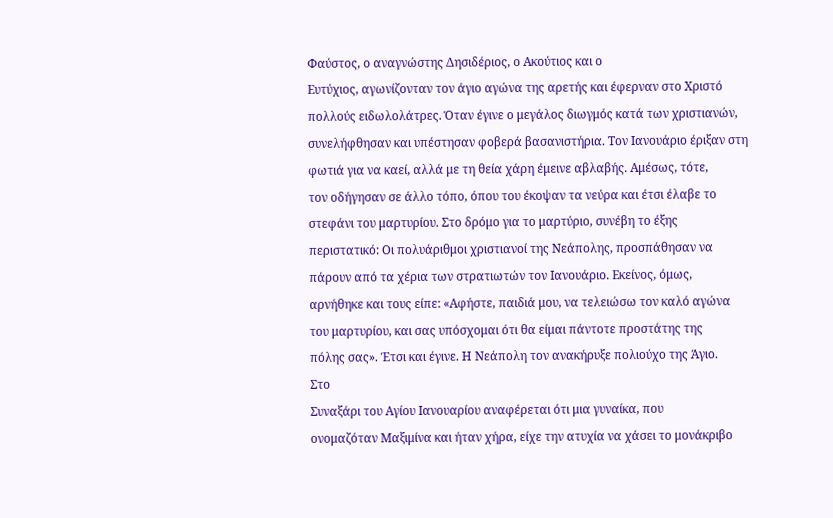Φαύστος, ο αναγνώστης Δησιδέριος, ο Ακούτιος και ο
Ευτύχιος, αγωνίζονταν τον άγιο αγώνα της αρετής και έφερναν στο Χριστό
πολλούς ειδωλολάτρες. Όταν έγινε ο μεγάλος διωγμός κατά των χριστιανών,
συνελήφθησαν και υπέστησαν φοβερά βασανιστήρια. Τον Ιανουάριο έριξαν στη
φωτιά για να καεί, αλλά με τη θεία χάρη έμεινε αβλαβής. Αμέσως, τότε,
τον οδήγησαν σε άλλο τόπο, όπου του έκοψαν τα νεύρα και έτσι έλαβε το
στεφάνι του μαρτυρίου. Στο δρόμο για το μαρτύριο, συνέβη το έξης
περιστατικό: Οι πολυάριθμοι χριστιανοί της Νεάπολης, προσπάθησαν να
πάρουν από τα χέρια των στρατιωτών τον Ιανουάριο. Εκείνος, όμως,
αρνήθηκε και τους είπε: «Αφήστε, παιδιά μου, να τελειώσω τον καλό αγώνα
του μαρτυρίου, και σας υπόσχομαι ότι θα είμαι πάντοτε προστάτης της
πόλης σας». Έτσι και έγινε. Η Νεάπολη τον ανακήρυξε πολιούχο της Άγιο.
Στο
Συναξάρι του Αγίου Ιανουαρίου αναφέρεται ότι μια γυναίκα, που
ονομαζόταν Μαξιμίνα και ήταν χήρα, είχε την ατυχία να χάσει το μονάκριβο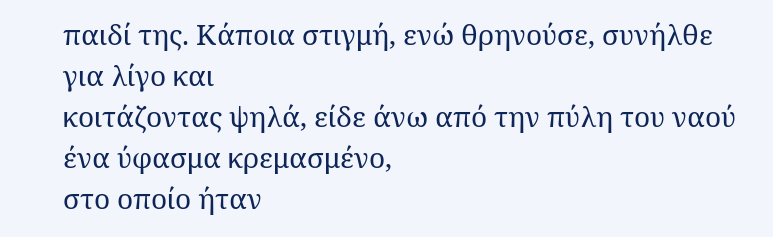παιδί της. Κάποια στιγμή, ενώ θρηνούσε, συνήλθε για λίγο και
κοιτάζοντας ψηλά, είδε άνω από την πύλη του ναού ένα ύφασμα κρεμασμένο,
στο οποίο ήταν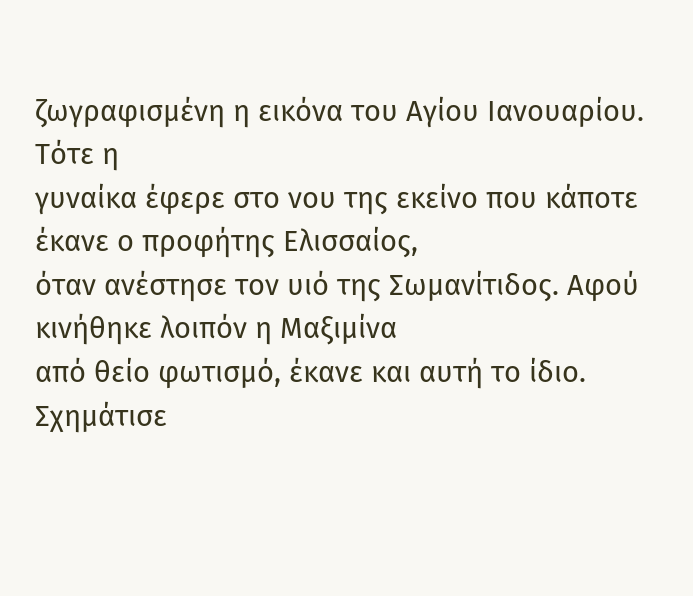ζωγραφισμένη η εικόνα του Αγίου Ιανουαρίου. Τότε η
γυναίκα έφερε στο νου της εκείνο που κάποτε έκανε ο προφήτης Ελισσαίος,
όταν ανέστησε τον υιό της Σωμανίτιδος. Αφού κινήθηκε λοιπόν η Μαξιμίνα
από θείο φωτισμό, έκανε και αυτή το ίδιο. Σχημάτισε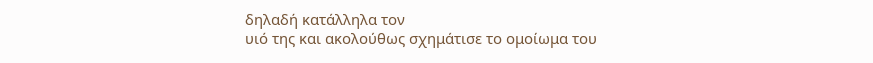δηλαδή κατάλληλα τον
υιό της και ακολούθως σχημάτισε το ομοίωμα του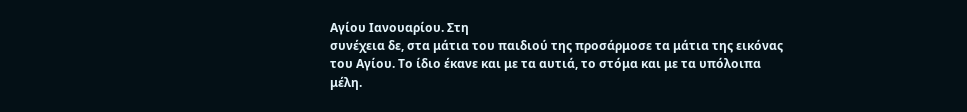Αγίου Ιανουαρίου. Στη
συνέχεια δε, στα μάτια του παιδιού της προσάρμοσε τα μάτια της εικόνας
του Αγίου. Το ίδιο έκανε και με τα αυτιά, το στόμα και με τα υπόλοιπα
μέλη.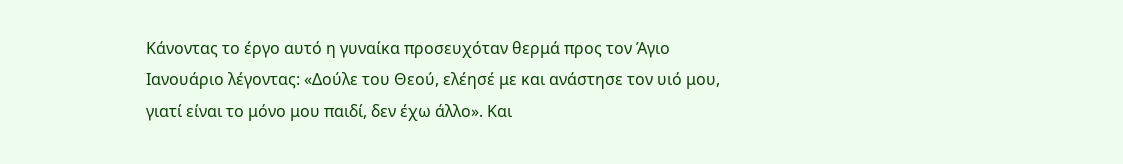Κάνοντας το έργο αυτό η γυναίκα προσευχόταν θερμά προς τον Άγιο
Ιανουάριο λέγοντας: «Δούλε του Θεού, ελέησέ με και ανάστησε τον υιό μου,
γιατί είναι το μόνο μου παιδί, δεν έχω άλλο». Και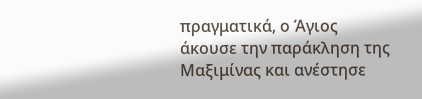πραγματικά, ο Άγιος
άκουσε την παράκληση της Μαξιμίνας και ανέστησε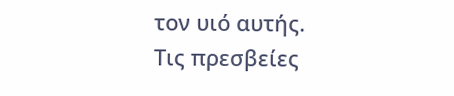τον υιό αυτής.
Τις πρεσβείες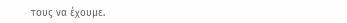τους να έχουμε.